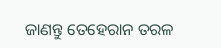ଜାଣନ୍ତୁ ତେହେରାନ ତରଳ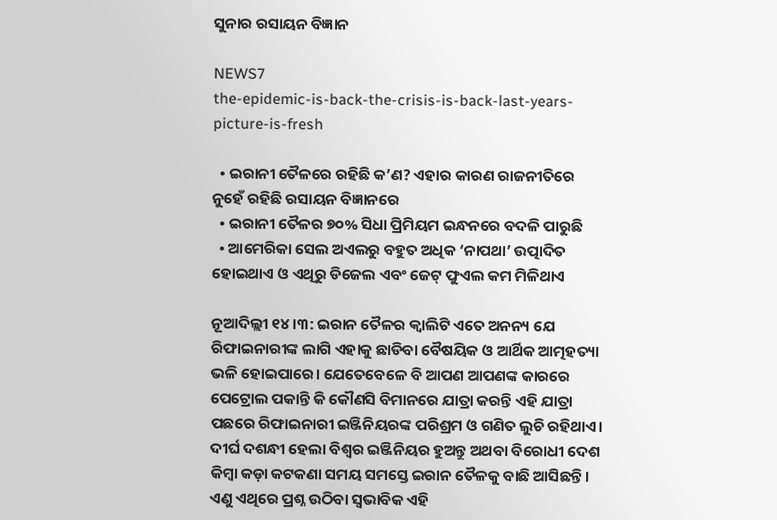ସୁନାର ରସାୟନ ବିଜ୍ଞାନ

NEWS7
the-epidemic-is-back-the-crisis-is-back-last-years-picture-is-fresh

  • ଇରାନୀ ତୈଳରେ ରହିଛି କ’ଣ? ଏହାର କାରଣ ରାଜନୀତିରେ ନୁହେଁ ରହିଛି ରସାୟନ ବିଜ୍ଞାନରେ
  • ଇରାନୀ ତୈଳର ୭୦% ସିଧା ପ୍ରିମିୟମ ଇନ୍ଧନରେ ବଦଳି ପାରୁଛି
  • ଆମେରିକା ସେଲ ଅଏଲରୁ ବହୁତ ଅଧିକ ‘ନାପଥା’ ଉତ୍ପାଦିତ ହୋଇଥାଏ ଓ ଏଥିରୁ ଡିଜେଲ ଏବଂ ଜେଟ୍ ଫୁଏଲ କମ ମିଳିଥାଏ

ନୂଆଦିଲ୍ଲୀ ୧୪।୩: ଇରାନ ତୈଳର କ୍ୱାଲିଟି ଏତେ ଅନନ୍ୟ ଯେ ରିଫାଇନାରୀଙ୍କ ଲାଗି ଏହାକୁ ଛାଡିବା ବୈଷୟିକ ଓ ଆର୍ଥିକ ଆତ୍ମହତ୍ୟା ଭଳି ହୋଇପାରେ। ଯେତେବେଳେ ବି ଆପଣ ଆପଣଙ୍କ କାରରେ ପେଟ୍ରୋଲ ପକାନ୍ତି କି କୌଣସି ବିମାନରେ ଯାତ୍ରା କରନ୍ତି ଏହି ଯାତ୍ରା ପଛରେ ରିଫାଇନାରୀ ଇଞ୍ଜିନିୟରଙ୍କ ପରିଶ୍ରମ ଓ ଗଣିତ ଲୁଚି ରହିଥାଏ। ଦୀର୍ଘ ଦଶନ୍ଧୀ ହେଲା ବିଶ୍ୱର ଇଞ୍ଜିନିୟର ହୁଅନ୍ତୁ ଅଥବା ବିରୋଧୀ ଦେଶ କିମ୍ବା କଡ଼ା କଟକଣା ସମୟ ସମସ୍ତେ ଇରାନ ତୈଳକୁ ବାଛି ଆସିଛନ୍ତି। ଏଣୁ ଏଥିରେ ପ୍ରଶ୍ନ ଉଠିବା ସ୍ୱଭାବିକ ଏହି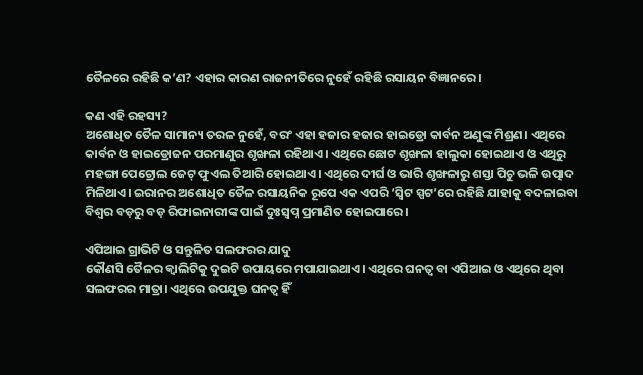ତୈଳରେ ରହିଛି କ’ଣ? ଏହାର କାରଣ ରାଜନୀତିରେ ନୁହେଁ ରହିଛି ରସାୟନ ବିଜ୍ଞାନରେ।

କଣ ଏହି ରହସ୍ୟ?
ଅଶୋଧିତ ତୈଳ ସାମାନ୍ୟ ତରଳ ନୁହେଁ, ବରଂ ଏହା ହଜାର ହଜାର ହାଇଡ୍ରୋ କାର୍ବନ ଅଣୁଙ୍କ ମିଶ୍ରଣ। ଏଥିରେ କାର୍ବନ ଓ ହାଇଡ୍ରୋଜନ ପରମାଣୁର ଶୃଙ୍ଖଳା ରହିଥାଏ। ଏଥିରେ ଛୋଟ ଶୃଙ୍ଖଳା ହାଲୁକା ହୋଇଥାଏ ଓ ଏଥିରୁ ମହଙ୍ଗା ପେଟ୍ରୋଲ ଜେଟ୍ ଫୁଏଲ ତିଆରି ହୋଇଥାଏ। ଏଥିରେ ଦୀର୍ଘ ଓ ଭାରି ଶୃଙ୍ଖଳାରୁ ଶସ୍ତା ପିଚୁ ଭଳି ଉତ୍ପାଦ ମିଳିଥାଏ। ଇରାନର ଅଶୋଧିତ ତୈଳ ରସାୟନିକ ରୂପେ ଏକ ଏପରି ‘ସ୍ୱିଟ ସ୍ପଟ’ରେ ରହିଛି ଯାହାକୁ ବଦଳାଇବା ବିଶ୍ୱର ବଡ଼ରୁ ବଡ଼ ରିଫାଇନାରୀଙ୍କ ପାଇଁ ଦୁଃସ୍ୱପ୍ନ ପ୍ରମାଣିତ ହୋଇପାରେ।

ଏପିଆଇ ଗ୍ରାଭିଟି ଓ ସନ୍ତୁଳିତ ସଲଫରର ଯାଦୁ
କୌଣସି ତୈଳର କ୍ୱାଲିଟିକୁ ଦୁଇଟି ଉପାୟରେ ମପାଯାଇଥାଏ। ଏଥିରେ ଘନତ୍ୱ ବା ଏପିଆଇ ଓ ଏଥିରେ ଥିବା ସଲଫରର ମାତ୍ରା। ଏଥିରେ ଉପଯୁକ୍ତ ଘନତ୍ୱ ହିଁ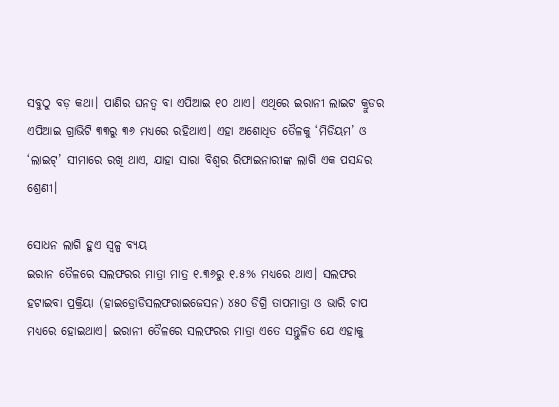ସବୁଠୁ ବଡ଼ କଥା। ପାଣିର ଘନତ୍ୱ ବା ଏପିଆଇ ୧୦ ଥାଏ। ଏଥିରେ ଇରାନୀ ଲାଇଟ କ୍ରୁଡର ଏପିଆଇ ଗ୍ରାଭିଟି ୩୩ରୁ ୩୬ ମଧ୍ୟରେ ରହିଥାଏ। ଏହା ଅଶୋଧିତ ତୈଳକୁ ‘ମିଡିୟମ’ ଓ ‘ଲାଇଟ୍’ ସୀମାରେ ରଖି ଥାଏ, ଯାହା ସାରା ବିଶ୍ୱର ରିଫାଇନାରୀଙ୍କ ଲାଗି ଏକ ପସନ୍ଦର ଶ୍ରେଣୀ।

ସୋଧନ ଲାଗି ହୁଏ ସ୍ୱଳ୍ପ ବ୍ୟୟ
ଇରାନ ତୈଳରେ ସଲଫରର ମାତ୍ରା ମାତ୍ର ୧.୩୬ରୁ ୧.୫% ମଧ୍ୟରେ ଥାଏ। ସଲଫର ହଟାଇବା ପ୍ରକ୍ରିୟା (ହାଇଡ୍ରୋଡିସଲଫରାଇଜେସନ) ୪୫୦ ଡିଗ୍ରି ତାପମାତ୍ରା ଓ ଭାରି ଚାପ ମଧ୍ୟରେ ହୋଇଥାଏ। ଇରାନୀ ତୈଳରେ ସଲଫରର ମାତ୍ରା ଏତେ ସନ୍ତୁଳିତ ଯେ ଏହାକୁ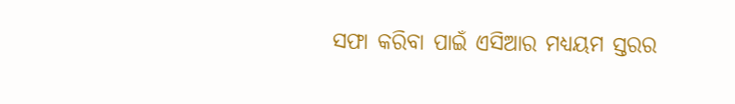ସଫା କରିବା ପାଇଁ ଏସିଆର ମଧ୍ୟୟମ ସ୍ତରର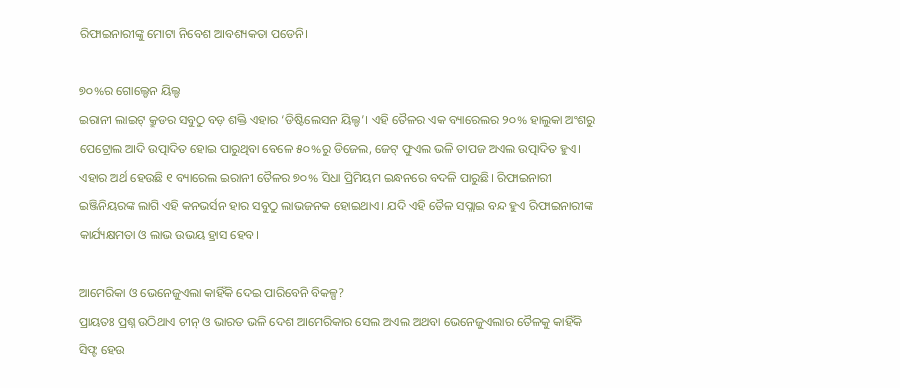ରିଫାଇନାରୀଙ୍କୁ ମୋଟା ନିବେଶ ଆବଶ୍ୟକତା ପଡେନି।

୭୦%ର ଗୋଲ୍ଡେନ ୟିଲ୍ଡ
ଇରାନୀ ଲାଇଟ୍ କ୍ରୁଡର ସବୁଠୁ ବଡ଼ ଶକ୍ତି ଏହାର ‘ଡିଷ୍ଟିଲେସନ ୟିଲ୍ଡ’। ଏହି ତୈଳର ଏକ ବ୍ୟାରେଲର ୨୦% ହାଲୁକା ଅଂଶରୁ ପେଟ୍ରୋଲ ଆଦି ଉତ୍ପାଦିତ ହୋଇ ପାରୁଥିବା ବେଳେ ୫୦%ରୁ ଡିଜେଲ, ଜେଟ୍ ଫୁଏଲ ଭଳି ତାପଜ ଅଏଲ ଉତ୍ପାଦିତ ହୁଏ। ଏହାର ଅର୍ଥ ହେଉଛି ୧ ବ୍ୟାରେଲ ଇରାନୀ ତୈଳର ୭୦% ସିଧା ପ୍ରିମିୟମ ଇନ୍ଧନରେ ବଦଳି ପାରୁଛି। ରିଫାଇନାରୀ ଇଞ୍ଜିନିୟରଙ୍କ ଲାଗି ଏହି କନଭର୍ସନ ହାର ସବୁଠୁ ଲାଭଜନକ ହୋଇଥାଏ। ଯଦି ଏହି ତୈଳ ସପ୍ଲାଇ ବନ୍ଦ ହୁଏ ରିଫାଇନାରୀଙ୍କ କାର୍ଯ୍ୟକ୍ଷମତା ଓ ଲାଭ ଉଭୟ ହ୍ରାସ ହେବ।

ଆମେରିକା ଓ ଭେନେଜୁଏଲା କାହିଁକି ଦେଇ ପାରିବେନି ବିକଳ୍ପ?
ପ୍ରାୟତଃ ପ୍ରଶ୍ନ ଉଠିଥାଏ ଚୀନ୍ ଓ ଭାରତ ଭଳି ଦେଶ ଆମେରିକାର ସେଲ ଅଏଲ ଅଥବା ଭେନେଜୁଏଲାର ତୈଳକୁ କାହିଁକି ସିଫ୍ଟ ହେଉ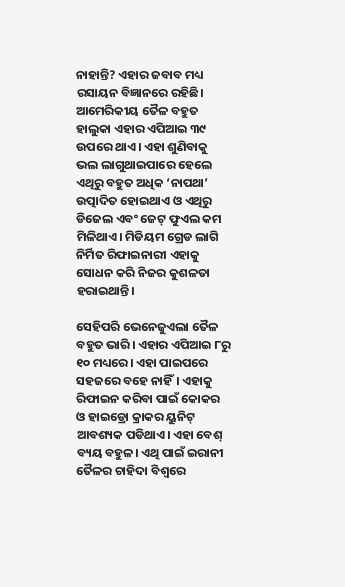ନାହାନ୍ତି? ଏହାର ଜବାବ ମଧ୍ୟ ରସାୟନ ବିଜ୍ଞାନରେ ରହିଛି। ଆମେରିକୀୟ ତୈଳ ବହୁତ ହାଲୁକା ଏହାର ଏପିଆଇ ୩୯ ଉପରେ ଥାଏ। ଏହା ଶୁଣିବାକୁ ଭଲ ଲାଗୁଥାଇପାରେ ହେଲେ ଏଥିରୁ ବହୁତ ଅଧିକ ‘ନାପଥା’ ଉତ୍ପାଦିତ ହୋଇଥାଏ ଓ ଏଥିରୁ ଡିଜେଲ ଏବଂ ଜେଟ୍ ଫୁଏଲ କମ ମିଳିଥାଏ। ମିଡିୟମ ଗ୍ରେଡ ଲାଗି ନିର୍ମିତ ରିଫାଇନାରୀ ଏହାକୁ ସୋଧନ କରି ନିଜର କୁଶଳତା ହରାଇଥାନ୍ତି।

ସେହିପରି ଭେନେଜୁଏଲା ତୈଳ ବହୁତ ଭାରି। ଏହାର ଏପିଆଇ ୮ରୁ ୧୦ ମଧ୍ୟରେ। ଏହା ପାଇପରେ ସହଜରେ ବହେ ନାହିଁ। ଏହାକୁ ରିଫାଇନ କରିବା ପାଇଁ କୋକର ଓ ହାଇଡ୍ରୋ କ୍ରାକର ୟୁନିଟ୍ ଆବଶ୍ୟକ ପଡିଥାଏ। ଏହା ବେଶ୍ ବ୍ୟୟ ବହୁଳ। ଏଥି ପାଇଁ ଇରାନୀ ତୈଳର ଚାହିଦା ବିଶ୍ୱରେ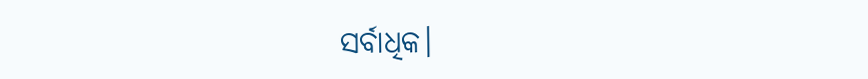ସର୍ବାଧିକ।